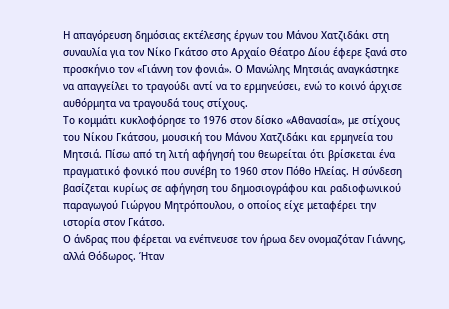Η απαγόρευση δημόσιας εκτέλεσης έργων του Μάνου Χατζιδάκι στη συναυλία για τον Νίκο Γκάτσο στο Αρχαίο Θέατρο Δίου έφερε ξανά στο προσκήνιο τον «Γιάννη τον φονιά». Ο Μανώλης Μητσιάς αναγκάστηκε να απαγγείλει το τραγούδι αντί να το ερμηνεύσει, ενώ το κοινό άρχισε αυθόρμητα να τραγουδά τους στίχους.
Το κομμάτι κυκλοφόρησε το 1976 στον δίσκο «Αθανασία», με στίχους του Νίκου Γκάτσου, μουσική του Μάνου Χατζιδάκι και ερμηνεία του Μητσιά. Πίσω από τη λιτή αφήγησή του θεωρείται ότι βρίσκεται ένα πραγματικό φονικό που συνέβη το 1960 στον Πόθο Ηλείας. Η σύνδεση βασίζεται κυρίως σε αφήγηση του δημοσιογράφου και ραδιοφωνικού παραγωγού Γιώργου Μητρόπουλου, ο οποίος είχε μεταφέρει την ιστορία στον Γκάτσο.
Ο άνδρας που φέρεται να ενέπνευσε τον ήρωα δεν ονομαζόταν Γιάννης, αλλά Θόδωρος. Ήταν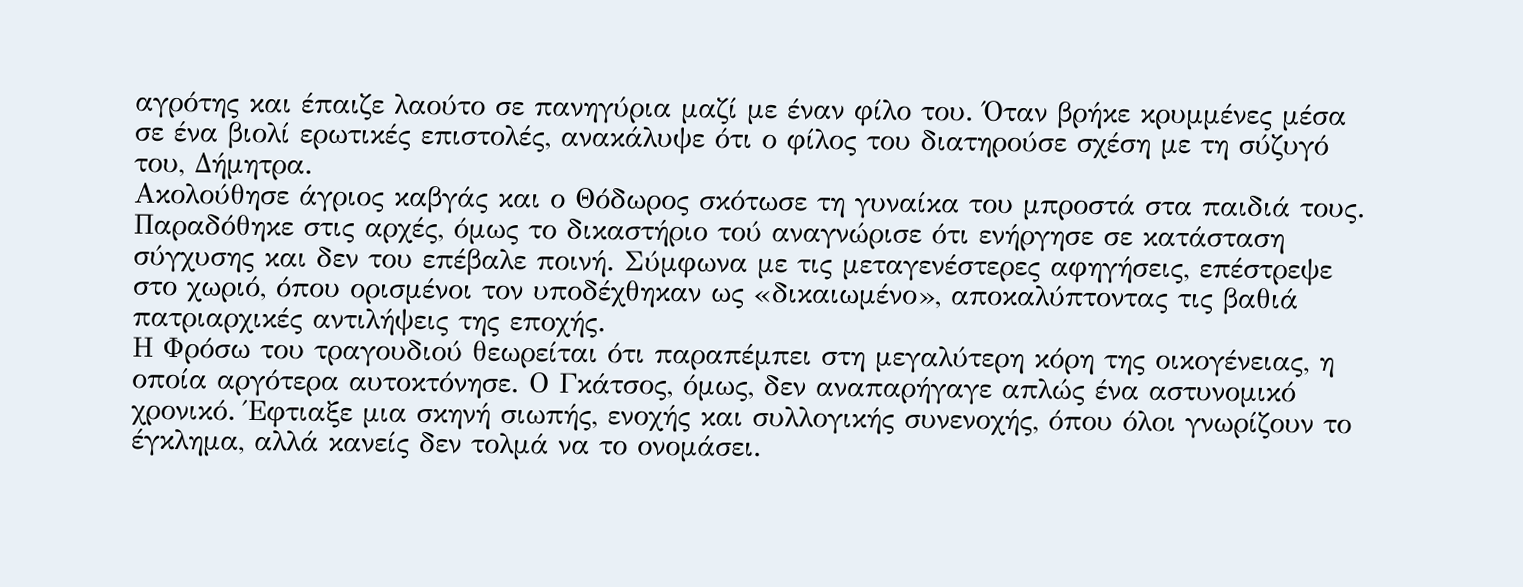αγρότης και έπαιζε λαούτο σε πανηγύρια μαζί με έναν φίλο του. Όταν βρήκε κρυμμένες μέσα σε ένα βιολί ερωτικές επιστολές, ανακάλυψε ότι ο φίλος του διατηρούσε σχέση με τη σύζυγό του, Δήμητρα.
Ακολούθησε άγριος καβγάς και ο Θόδωρος σκότωσε τη γυναίκα του μπροστά στα παιδιά τους. Παραδόθηκε στις αρχές, όμως το δικαστήριο τού αναγνώρισε ότι ενήργησε σε κατάσταση σύγχυσης και δεν του επέβαλε ποινή. Σύμφωνα με τις μεταγενέστερες αφηγήσεις, επέστρεψε στο χωριό, όπου ορισμένοι τον υποδέχθηκαν ως «δικαιωμένο», αποκαλύπτοντας τις βαθιά πατριαρχικές αντιλήψεις της εποχής.
Η Φρόσω του τραγουδιού θεωρείται ότι παραπέμπει στη μεγαλύτερη κόρη της οικογένειας, η οποία αργότερα αυτοκτόνησε. Ο Γκάτσος, όμως, δεν αναπαρήγαγε απλώς ένα αστυνομικό χρονικό. Έφτιαξε μια σκηνή σιωπής, ενοχής και συλλογικής συνενοχής, όπου όλοι γνωρίζουν το έγκλημα, αλλά κανείς δεν τολμά να το ονομάσει.